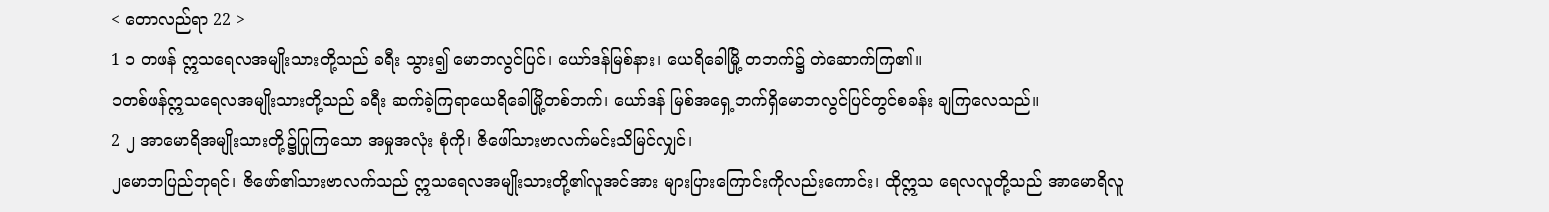< တောလည်ရာ 22 >
1 ၁ တဖန် ဣသရေလအမျိုးသားတို့သည် ခရီး သွား၍ မောဘလွင်ပြင်၊ ယော်ဒန်မြစ်နား၊ ယေရိခေါမြို့ တဘက်၌ တဲဆောက်ကြ၏။
၁တစ်ဖန်ဣသရေလအမျိုးသားတို့သည် ခရီး ဆက်ခဲ့ကြရာယေရိခေါမြို့တစ်ဘက်၊ ယော်ဒန် မြစ်အရှေ့ဘက်ရှိမောဘလွင်ပြင်တွင်စခန်း ချကြလေသည်။
2 ၂ အာမောရိအမျိုးသားတို့၌ပြုကြသော အမှုအလုံး စုံကို၊ ဇိဖေါ်သားဗာလက်မင်းသိမြင်လျှင်၊
၂မောဘပြည်ဘုရင်၊ ဇိဖော်၏သားဗာလက်သည် ဣသရေလအမျိုးသားတို့၏လူအင်အား များပြားကြောင်းကိုလည်းကောင်း၊ ထိုဣသ ရေလလူတို့သည် အာမောရိလူ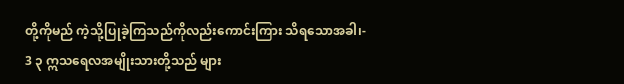တို့ကိုမည် ကဲ့သို့ပြုခဲ့ကြသည်ကိုလည်းကောင်းကြား သိရသောအခါ၊-
3 ၃ ဣသရေလအမျိုးသားတို့သည် များ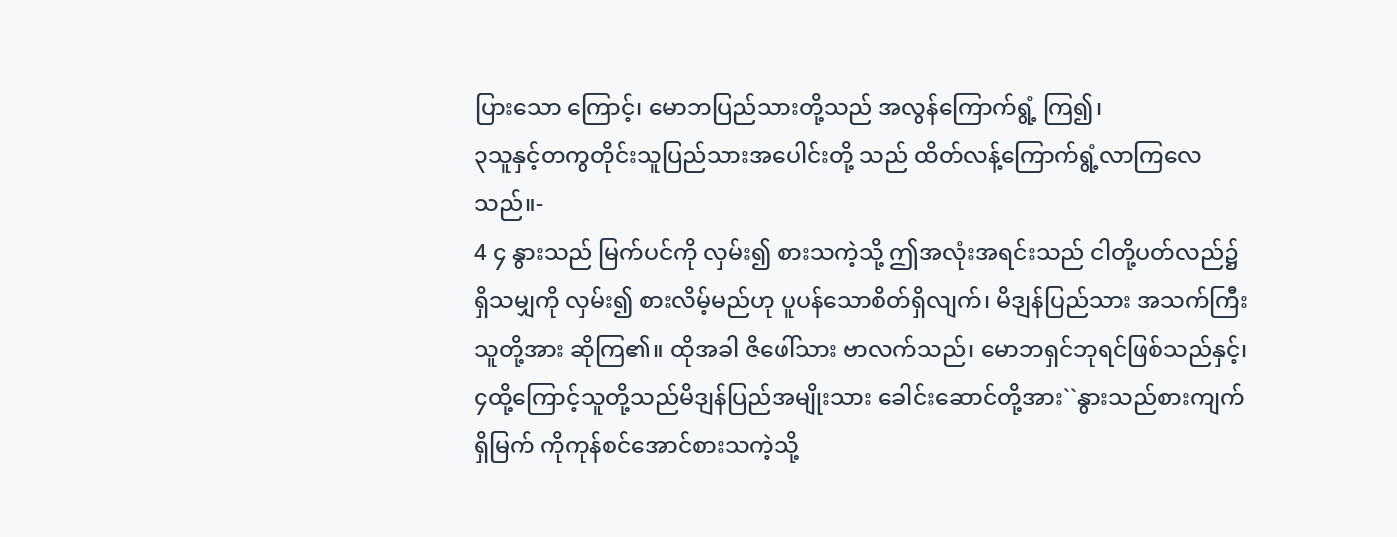ပြားသော ကြောင့်၊ မောဘပြည်သားတို့သည် အလွန်ကြောက်ရွံ့ ကြ၍၊
၃သူနှင့်တကွတိုင်းသူပြည်သားအပေါင်းတို့ သည် ထိတ်လန့်ကြောက်ရွံ့လာကြလေသည်။-
4 ၄ နွားသည် မြက်ပင်ကို လှမ်း၍ စားသကဲ့သို့ ဤအလုံးအရင်းသည် ငါတို့ပတ်လည်၌ ရှိသမျှကို လှမ်း၍ စားလိမ့်မည်ဟု ပူပန်သောစိတ်ရှိလျက်၊ မိဒျန်ပြည်သား အသက်ကြီးသူတို့အား ဆိုကြ၏။ ထိုအခါ ဇိဖေါ်သား ဗာလက်သည်၊ မောဘရှင်ဘုရင်ဖြစ်သည်နှင့်၊
၄ထို့ကြောင့်သူတို့သည်မိဒျန်ပြည်အမျိုးသား ခေါင်းဆောင်တို့အား``နွားသည်စားကျက်ရှိမြက် ကိုကုန်စင်အောင်စားသကဲ့သို့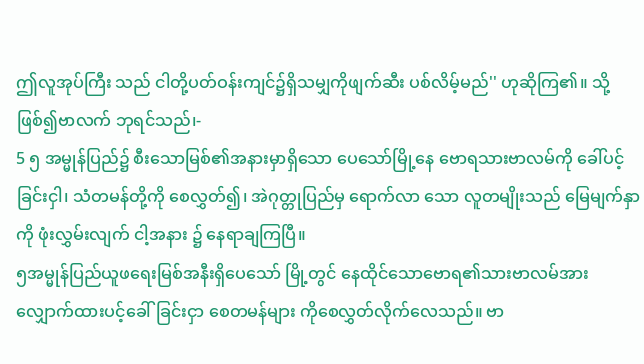ဤလူအုပ်ကြီး သည် ငါတို့ပတ်ဝန်းကျင်၌ရှိသမျှကိုဖျက်ဆီး ပစ်လိမ့်မည်'' ဟုဆိုကြ၏။ သို့ဖြစ်၍ဗာလက် ဘုရင်သည်၊-
5 ၅ အမ္မုန်ပြည်၌ စီးသောမြစ်၏အနားမှာရှိသော ပေသော်မြို့နေ ဗောရသားဗာလမ်ကို ခေါ်ပင့်ခြင်းငှါ၊ သံတမန်တို့ကို စေလွှတ်၍၊ အဲဂုတ္တုပြည်မှ ရောက်လာ သော လူတမျိုးသည် မြေမျက်နှာကို ဖုံးလွှမ်းလျက် ငါ့အနား ၌ နေရာချကြပြီ။
၅အမ္မုန်ပြည်ယူဖရေးမြစ်အနီးရှိပေသော် မြို့တွင် နေထိုင်သောဗောရ၏သားဗာလမ်အား လျှောက်ထားပင့်ခေါ်ခြင်းငှာ စေတမန်များ ကိုစေလွှတ်လိုက်လေသည်။ ဗာ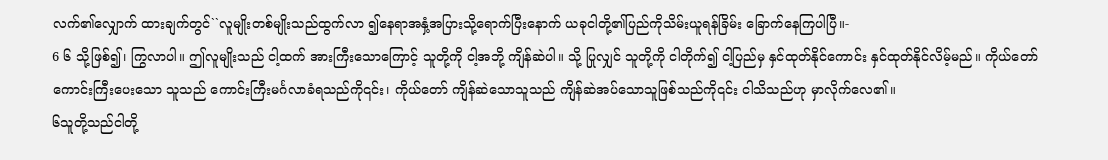လက်၏လျှောက် ထားချက်တွင်``လူမျိုးတစ်မျိုးသည်ထွက်လာ ၍နေရာအနှံ့အပြားသို့ရောက်ပြီးနောက် ယခုငါတို့၏ပြည်ကိုသိမ်းယူရန်ခြိမ်း ခြောက်နေကြပါပြီ။-
6 ၆ သို့ဖြစ်၍၊ ကြွလာပါ။ ဤလူမျိုးသည် ငါ့ထက် အားကြီးသောကြောင့် သူတို့ကို ငါ့အဘို့ ကျိန်ဆဲပါ။ သို့ ပြုလျှင် သူတို့ကို ငါတိုက်၍ ငါ့ပြည်မှ နှင်ထုတ်နိုင်ကောင်း နှင်ထုတ်နိုင်လိမ့်မည်။ ကိုယ်တော် ကောင်းကြီးပေးသော သူသည် ကောင်းကြီးမင်္ဂလာခံရသည်ကို၎င်း၊ ကိုယ်တော် ကျိန်ဆဲသောသူသည် ကျိန်ဆဲအပ်သောသူဖြစ်သည်ကို၎င်း ငါသိသည်ဟု မှာလိုက်လေ၏။
၆သူတို့သည်ငါတို့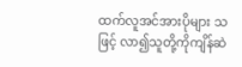ထက်လူအင်အားပိုများ သဖြင့် လာ၍သူတို့ကိုကျိန်ဆဲ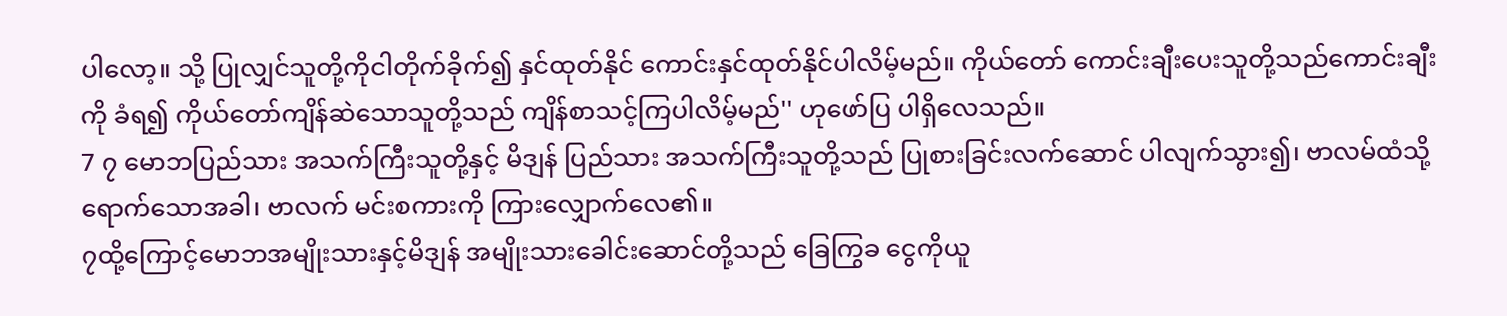ပါလော့။ သို့ ပြုလျှင်သူတို့ကိုငါတိုက်ခိုက်၍ နှင်ထုတ်နိုင် ကောင်းနှင်ထုတ်နိုင်ပါလိမ့်မည်။ ကိုယ်တော် ကောင်းချီးပေးသူတို့သည်ကောင်းချီးကို ခံရ၍ ကိုယ်တော်ကျိန်ဆဲသောသူတို့သည် ကျိန်စာသင့်ကြပါလိမ့်မည်'' ဟုဖော်ပြ ပါရှိလေသည်။
7 ၇ မောဘပြည်သား အသက်ကြီးသူတို့နှင့် မိဒျန် ပြည်သား အသက်ကြီးသူတို့သည် ပြုစားခြင်းလက်ဆောင် ပါလျက်သွား၍၊ ဗာလမ်ထံသို့ ရောက်သောအခါ၊ ဗာလက် မင်းစကားကို ကြားလျှောက်လေ၏။
၇ထို့ကြောင့်မောဘအမျိုးသားနှင့်မိဒျန် အမျိုးသားခေါင်းဆောင်တို့သည် ခြေကြွခ ငွေကိုယူ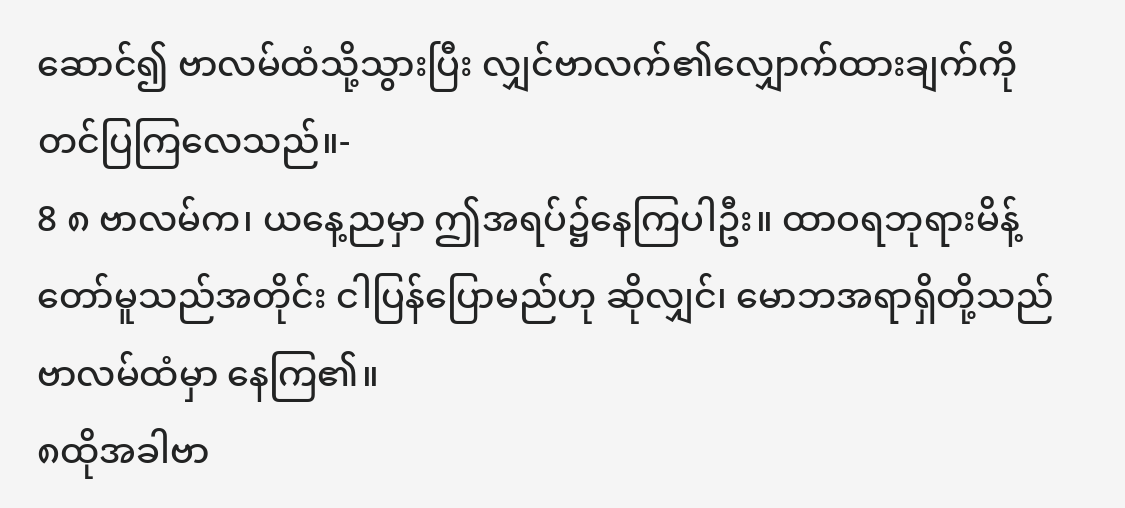ဆောင်၍ ဗာလမ်ထံသို့သွားပြီး လျှင်ဗာလက်၏လျှောက်ထားချက်ကို တင်ပြကြလေသည်။-
8 ၈ ဗာလမ်က၊ ယနေ့ညမှာ ဤအရပ်၌နေကြပါဦး။ ထာဝရဘုရားမိန့်တော်မူသည်အတိုင်း ငါပြန်ပြောမည်ဟု ဆိုလျှင်၊ မောဘအရာရှိတို့သည် ဗာလမ်ထံမှာ နေကြ၏။
၈ထိုအခါဗာ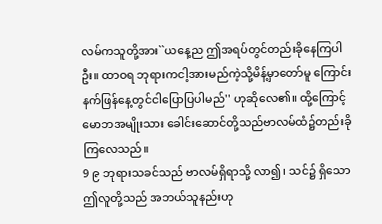လမ်ကသူတို့အား``ယနေ့ည ဤအရပ်တွင်တည်းခိုနေကြပါဦး။ ထာဝရ ဘုရားကငါ့အားမည်ကဲ့သို့မိန့်မှာတော်မူ ကြောင်း နက်ဖြန်နေ့တွင်ငါပြောပြပါမည်'' ဟုဆိုလေ၏။ ထို့ကြောင့်မောဘအမျိုးသား ခေါင်းဆောင်တို့သည်ဗာလမ်ထံ၌တည်းခို ကြလေသည်။
9 ၉ ဘုရားသခင်သည် ဗာလမ်ရှိရာသို့ လာ၍၊ သင်၌ ရှိသော ဤလူတို့သည် အဘယ်သူနည်းဟု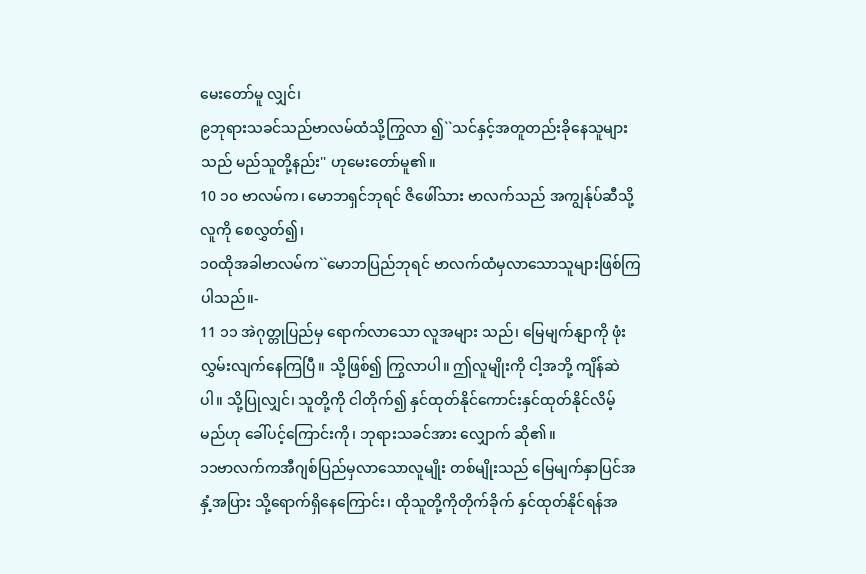မေးတော်မူ လျှင်၊
၉ဘုရားသခင်သည်ဗာလမ်ထံသို့ကြွလာ ၍``သင်နှင့်အတူတည်းခိုနေသူများသည် မည်သူတို့နည်း'' ဟုမေးတော်မူ၏။
10 ၁၀ ဗာလမ်က၊ မောဘရှင်ဘုရင် ဇိဖေါ်သား ဗာလက်သည် အကျွန်ုပ်ဆီသို့ လူကို စေလွှတ်၍၊
၁၀ထိုအခါဗာလမ်က``မောဘပြည်ဘုရင် ဗာလက်ထံမှလာသောသူများဖြစ်ကြ ပါသည်။-
11 ၁၁ အဲဂုတ္တုပြည်မှ ရောက်လာသော လူအများ သည်၊ မြေမျက်နျာကို ဖုံးလွှမ်းလျက်နေကြပြီ။ သို့ဖြစ်၍ ကြွလာပါ။ ဤလူမျိုးကို ငါ့အဘို့ ကျိန်ဆဲပါ။ သို့ပြုလျှင်၊ သူတို့ကို ငါတိုက်၍ နှင်ထုတ်နိုင်ကောင်းနှင်ထုတ်နိုင်လိမ့် မည်ဟု ခေါ်ပင့်ကြောင်းကို၊ ဘုရားသခင်အား လျှောက် ဆို၏။
၁၁ဗာလက်ကအီဂျစ်ပြည်မှလာသောလူမျိုး တစ်မျိုးသည် မြေမျက်နှာပြင်အနှံ့အပြား သို့ရောက်ရှိနေကြောင်း၊ ထိုသူတို့ကိုတိုက်ခိုက် နှင်ထုတ်နိုင်ရန်အ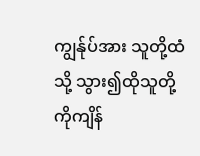ကျွန်ုပ်အား သူတို့ထံသို့ သွား၍ထိုသူတို့ကိုကျိန်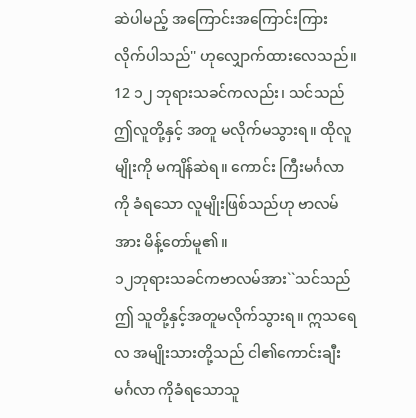ဆဲပါမည့် အကြောင်းအကြောင်းကြားလိုက်ပါသည်'' ဟုလျှောက်ထားလေသည်။
12 ၁၂ ဘုရားသခင်ကလည်း၊ သင်သည် ဤလူတို့နှင့် အတူ မလိုက်မသွားရ။ ထိုလူမျိုးကို မကျိန်ဆဲရ။ ကောင်း ကြီးမင်္ဂလာကို ခံရသော လူမျိုးဖြစ်သည်ဟု ဗာလမ်အား မိန့်တော်မူ၏။
၁၂ဘုရားသခင်ကဗာလမ်အား``သင်သည်ဤ သူတို့နှင့်အတူမလိုက်သွားရ။ ဣသရေလ အမျိုးသားတို့သည် ငါ၏ကောင်းချီးမင်္ဂလာ ကိုခံရသောသူ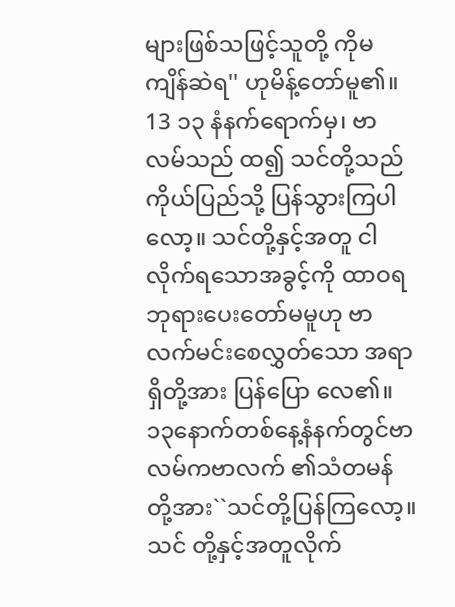များဖြစ်သဖြင့်သူတို့ ကိုမကျိန်ဆဲရ'' ဟုမိန့်တော်မူ၏။
13 ၁၃ နံနက်ရောက်မှ၊ ဗာလမ်သည် ထ၍ သင်တို့သည် ကိုယ်ပြည်သို့ ပြန်သွားကြပါလော့။ သင်တို့နှင့်အတူ ငါလိုက်ရသောအခွင့်ကို ထာဝရဘုရားပေးတော်မမူဟု ဗာလက်မင်းစေလွှတ်သော အရာရှိတို့အား ပြန်ပြော လေ၏။
၁၃နောက်တစ်နေ့နံနက်တွင်ဗာလမ်ကဗာလက် ၏သံတမန်တို့အား``သင်တို့ပြန်ကြလော့။ သင် တို့နှင့်အတူလိုက်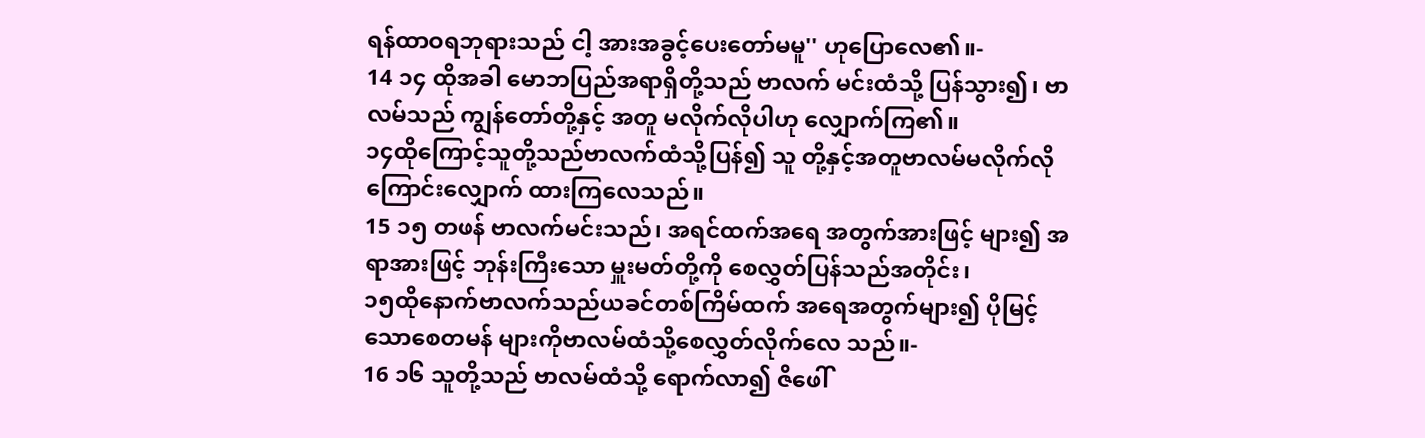ရန်ထာဝရဘုရားသည် ငါ့ အားအခွင့်ပေးတော်မမူ'' ဟုပြောလေ၏။-
14 ၁၄ ထိုအခါ မောဘပြည်အရာရှိတို့သည် ဗာလက် မင်းထံသို့ ပြန်သွား၍၊ ဗာလမ်သည် ကျွန်တော်တို့နှင့် အတူ မလိုက်လိုပါဟု လျှောက်ကြ၏။
၁၄ထိုကြောင့်သူတို့သည်ဗာလက်ထံသို့ပြန်၍ သူ တို့နှင့်အတူဗာလမ်မလိုက်လိုကြောင်းလျှောက် ထားကြလေသည်။
15 ၁၅ တဖန် ဗာလက်မင်းသည်၊ အရင်ထက်အရေ အတွက်အားဖြင့် များ၍ အရာအားဖြင့် ဘုန်းကြီးသော မှူးမတ်တို့ကို စေလွှတ်ပြန်သည်အတိုင်း၊
၁၅ထိုနောက်ဗာလက်သည်ယခင်တစ်ကြိမ်ထက် အရေအတွက်များ၍ ပိုမြင့်သောစေတမန် များကိုဗာလမ်ထံသို့စေလွှတ်လိုက်လေ သည်။-
16 ၁၆ သူတို့သည် ဗာလမ်ထံသို့ ရောက်လာ၍ ဇိဖေါ်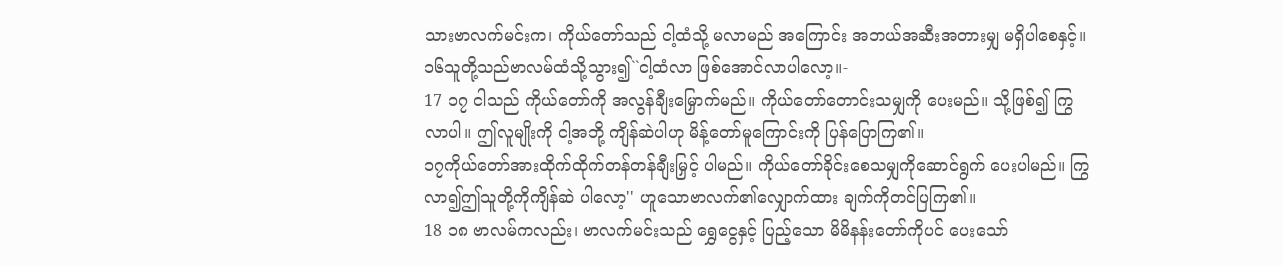သားဗာလက်မင်းက၊ ကိုယ်တော်သည် ငါ့ထံသို့ မလာမည် အကြောင်း အဘယ်အဆီးအတားမျှ မရှိပါစေနှင့်။
၁၆သူတို့သည်ဗာလမ်ထံသို့သွား၍``ငါ့ထံလာ ဖြစ်အောင်လာပါလော့။-
17 ၁၇ ငါသည် ကိုယ်တော်ကို အလွန်ချီးမြှောက်မည်။ ကိုယ်တော်တောင်းသမျှကို ပေးမည်။ သို့ဖြစ်၍ ကြွလာပါ။ ဤလူမျိုးကို ငါ့အဘို့ ကျိန်ဆဲပါဟု မိန့်တော်မူကြောင်းကို ပြန်ပြောကြ၏။
၁၇ကိုယ်တော်အားထိုက်ထိုက်တန်တန်ချီးမြှင့် ပါမည်။ ကိုယ်တော်ခိုင်းစေသမျှကိုဆောင်ရွက် ပေးပါမည်။ ကြွလာ၍ဤသူတို့ကိုကျိန်ဆဲ ပါလော့'' ဟူသောဗာလက်၏လျှောက်ထား ချက်ကိုတင်ပြကြ၏။
18 ၁၈ ဗာလမ်ကလည်း၊ ဗာလက်မင်းသည် ရွှေငွေနှင့် ပြည့်သော မိမိနန်းတော်ကိုပင် ပေးသော်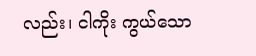လည်း၊ ငါကိုး ကွယ်သော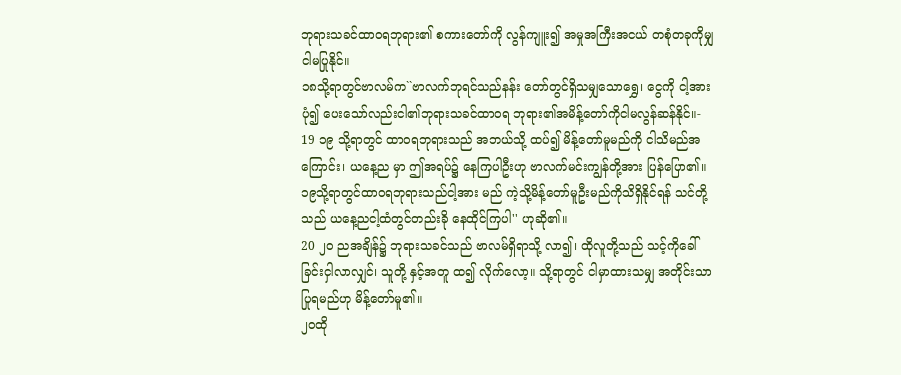ဘုရားသခင်ထာဝရဘုရား၏ စကားတော်ကို လွန်ကျူး၍ အမှုအကြီးအငယ် တစုံတခုကိုမျှ ငါမပြုနိုင်။
၁၈သို့ရာတွင်ဗာလမ်က``ဗာလက်ဘုရင်သည်နန်း တော်တွင်ရှိသမျှသောရွှေ၊ ငွေကို ငါ့အားပုံ၍ ပေးသော်လည်းငါ၏ဘုရားသခင်ထာဝရ ဘုရား၏အမိန့်တော်ကိုငါမလွန်ဆန်နိုင်။-
19 ၁၉ သို့ရာတွင် ထာဝရဘုရားသည် အဘယ်သို့ ထပ်၍ မိန့်တော်မူမည်ကို ငါသိမည်အကြောင်း၊ ယနေ့ည မှာ ဤအရပ်၌ နေကြပါဦးဟု ဗာလက်မင်းကျွန်တို့အား ပြန်ပြော၏။
၁၉သို့ရာတွင်ထာဝရဘုရားသည်ငါ့အား မည် ကဲ့သို့မိန့်တော်မူဦးမည်ကိုသိရှိနိုင်ရန် သင်တို့သည် ယနေ့ညငါ့ထံတွင်တည်းခို နေထိုင်ကြပါ'' ဟုဆို၏။
20 ၂၀ ညအချိန်၌ ဘုရားသခင်သည် ဗာလမ်ရှိရာသို့ လာ၍၊ ထိုလူတို့သည် သင့်ကိုခေါ်ခြင်းငှါလာလျှင်၊ သူတို့ နှင့်အတူ ထ၍ လိုက်လော့။ သို့ရာတွင် ငါမှာထားသမျှ အတိုင်းသာ ပြုရမည်ဟု မိန့်တော်မူ၏။
၂၀ထို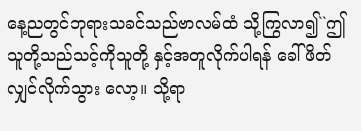နေ့ညတွင်ဘုရားသခင်သည်ဗာလမ်ထံ သို့ကြွလာ၍``ဤသူတို့သည်သင့်ကိုသူတို့ နှင့်အတူလိုက်ပါရန် ခေါ်ဖိတ်လျှင်လိုက်သွား လော့။ သို့ရာ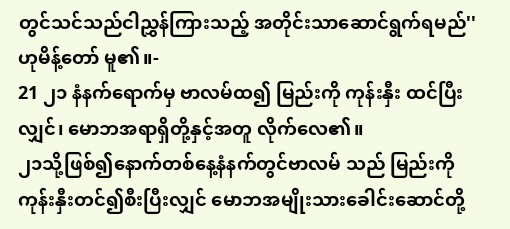တွင်သင်သည်ငါညွှန်ကြားသည့် အတိုင်းသာဆောင်ရွက်ရမည်'' ဟုမိန့်တော် မူ၏။-
21 ၂၁ နံနက်ရောက်မှ ဗာလမ်ထ၍ မြည်းကို ကုန်းနှီး ထင်ပြီးလျှင်၊ မောဘအရာရှိတို့နှင့်အတူ လိုက်လေ၏။
၂၁သို့ဖြစ်၍နောက်တစ်နေ့နံနက်တွင်ဗာလမ် သည် မြည်းကိုကုန်းနှီးတင်၍စီးပြီးလျှင် မောဘအမျိုးသားခေါင်းဆောင်တို့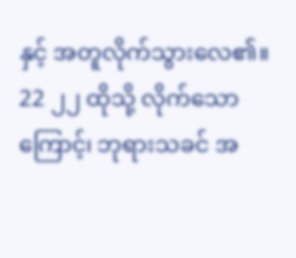နှင့် အတူလိုက်သွားလေ၏။
22 ၂၂ ထိုသို့ လိုက်သောကြောင့်၊ ဘုရားသခင် အ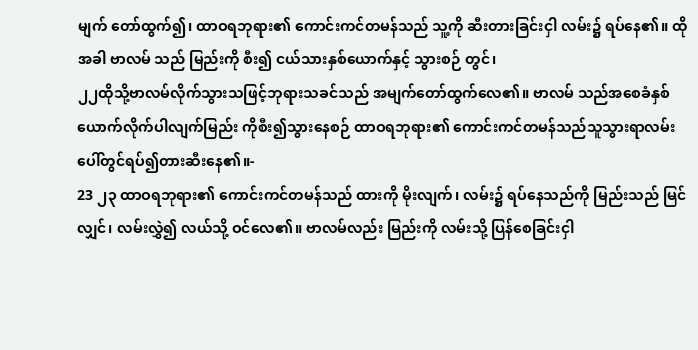မျက် တော်ထွက်၍၊ ထာဝရဘုရား၏ ကောင်းကင်တမန်သည် သူ့ကို ဆီးတားခြင်းငှါ လမ်း၌ ရပ်နေ၏။ ထိုအခါ ဗာလမ် သည် မြည်းကို စီး၍ ငယ်သားနှစ်ယောက်နှင့် သွားစဉ် တွင်၊
၂၂ထိုသို့ဗာလမ်လိုက်သွားသဖြင့်ဘုရားသခင်သည် အမျက်တော်ထွက်လေ၏။ ဗာလမ် သည်အစေခံနှစ်ယောက်လိုက်ပါလျက်မြည်း ကိုစီး၍သွားနေစဉ် ထာဝရဘုရား၏ ကောင်းကင်တမန်သည်သူသွားရာလမ်း ပေါ်တွင်ရပ်၍တားဆီးနေ၏။-
23 ၂၃ ထာဝရဘုရား၏ ကောင်းကင်တမန်သည် ထားကို မိုးလျက်၊ လမ်း၌ ရပ်နေသည်ကို မြည်းသည် မြင်လျှင်၊ လမ်းလွှဲ၍ လယ်သို့ ဝင်လေ၏။ ဗာလမ်လည်း မြည်းကို လမ်းသို့ ပြန်စေခြင်းငှါ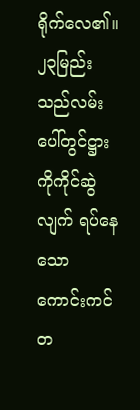ရိုက်လေ၏။
၂၃မြည်းသည်လမ်းပေါ်တွင်ဋ္ဌားကိုကိုင်ဆွဲလျက် ရပ်နေသော ကောင်းကင်တ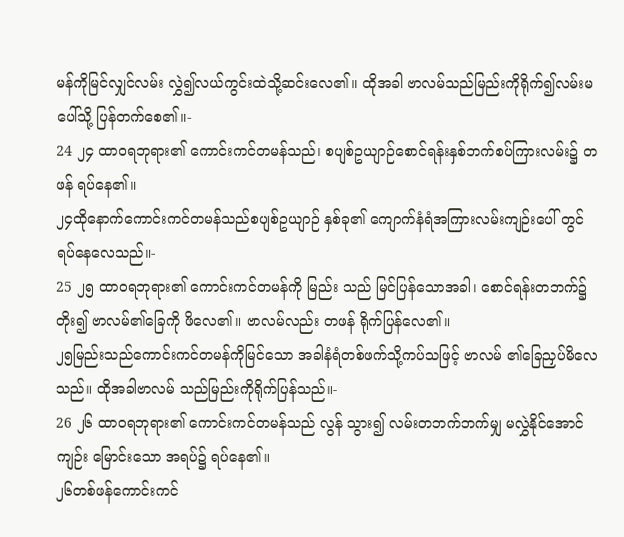မန်ကိုမြင်လျှင်လမ်း လွှဲ၍လယ်ကွင်းထဲသို့ဆင်းလေ၏။ ထိုအခါ ဗာလမ်သည်မြည်းကိုရိုက်၍လမ်းမပေါ်သို့ ပြန်တက်စေ၏။-
24 ၂၄ ထာဝရဘုရား၏ ကောင်းကင်တမန်သည်၊ စပျစ်ဥယျာဉ်စောင်ရန်းနှစ်ဘက်စပ်ကြားလမ်း၌ တဖန် ရပ်နေ၏။
၂၄ထိုနောက်ကောင်းကင်တမန်သည်စပျစ်ဥယျာဉ် နှစ်ခု၏ ကျောက်နံရံအကြားလမ်းကျဉ်းပေါ် တွင်ရပ်နေလေသည်။-
25 ၂၅ ထာဝရဘုရား၏ ကောင်းကင်တမန်ကို မြည်း သည် မြင်ပြန်သောအခါ၊ စောင်ရန်းတဘက်၌ တိုး၍ ဗာလမ်၏ခြေကို ဖိလေ၏။ ဗာလမ်လည်း တဖန် ရိုက်ပြန်လေ၏။
၂၅မြည်းသည်ကောင်းကင်တမန်ကိုမြင်သော အခါနံရံတစ်ဖက်သို့ကပ်သဖြင့် ဗာလမ် ၏ခြေညှပ်မိလေသည်။ ထိုအခါဗာလမ် သည်မြည်းကိုရိုက်ပြန်သည်။-
26 ၂၆ ထာဝရဘုရား၏ ကောင်းကင်တမန်သည် လွန် သွား၍ လမ်းတဘက်ဘက်မျှ မလွှဲနိုင်အောင် ကျဉ်း မြောင်းသော အရပ်၌ ရပ်နေ၏။
၂၆တစ်ဖန်ကောင်းကင်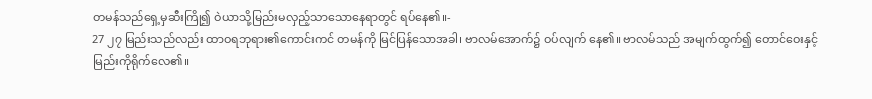တမန်သည်ရှေ့မှဆီးကြို၍ ဝဲယာသို့မြည်းမလှည့်သာသောနေရာတွင် ရပ်နေ၏။-
27 ၂၇ မြည်းသည်လည်း ထာဝရဘုရား၏ကောင်းကင် တမန်ကို မြင်ပြန်သောအခါ၊ ဗာလမ်အောက်၌ ဝပ်လျက် နေ၏။ ဗာလမ်သည် အမျက်ထွက်၍ တောင်ဝေးနှင့် မြည်းကိုရိုက်လေ၏။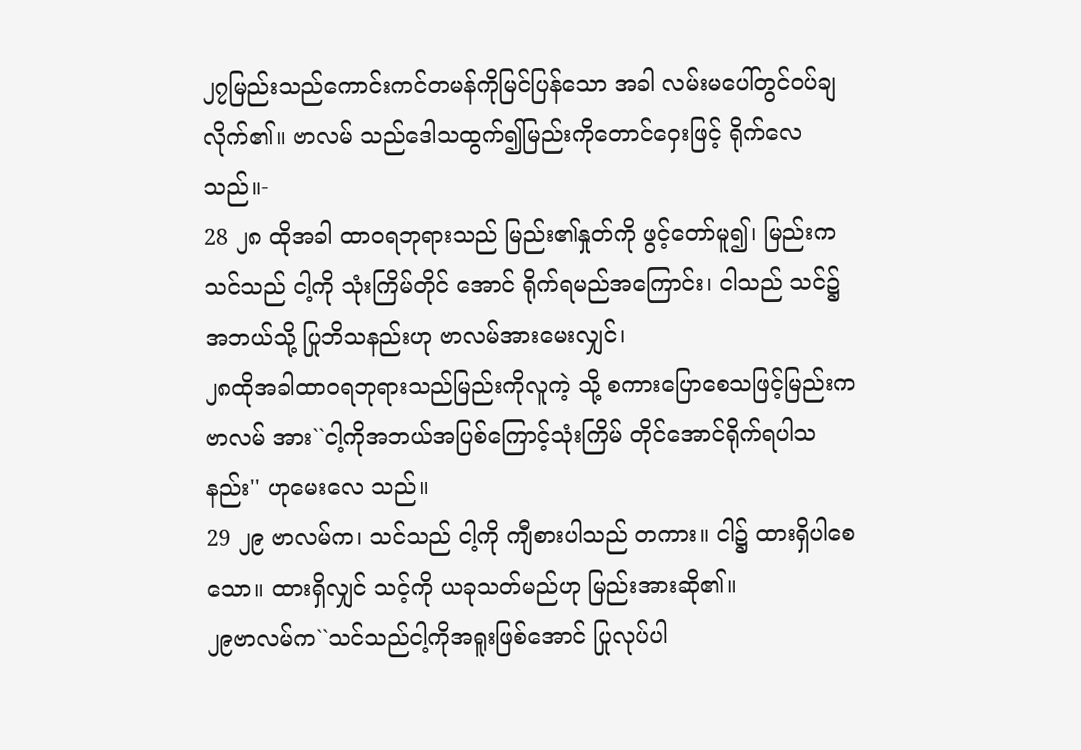၂၇မြည်းသည်ကောင်းကင်တမန်ကိုမြင်ပြန်သော အခါ လမ်းမပေါ်တွင်ဝပ်ချလိုက်၏။ ဗာလမ် သည်ဒေါသထွက်၍မြည်းကိုတောင်ဝှေးဖြင့် ရိုက်လေသည်။-
28 ၂၈ ထိုအခါ ထာဝရဘုရားသည် မြည်း၏နှုတ်ကို ဖွင့်တော်မူ၍၊ မြည်းက သင်သည် ငါ့ကို သုံးကြိမ်တိုင် အောင် ရိုက်ရမည်အကြောင်း၊ ငါသည် သင်၌ အဘယ်သို့ ပြုဘိသနည်းဟု ဗာလမ်အားမေးလျှင်၊
၂၈ထိုအခါထာဝရဘုရားသည်မြည်းကိုလူကဲ့ သို့ စကားပြောစေသဖြင့်မြည်းကဗာလမ် အား``ငါ့ကိုအဘယ်အပြစ်ကြောင့်သုံးကြိမ် တိုင်အောင်ရိုက်ရပါသနည်း'' ဟုမေးလေ သည်။
29 ၂၉ ဗာလမ်က၊ သင်သည် ငါ့ကို ကျီစားပါသည် တကား။ ငါ၌ ထားရှိပါစေသော။ ထားရှိလျှင် သင့်ကို ယခုသတ်မည်ဟု မြည်းအားဆို၏။
၂၉ဗာလမ်က``သင်သည်ငါ့ကိုအရူးဖြစ်အောင် ပြုလုပ်ပါ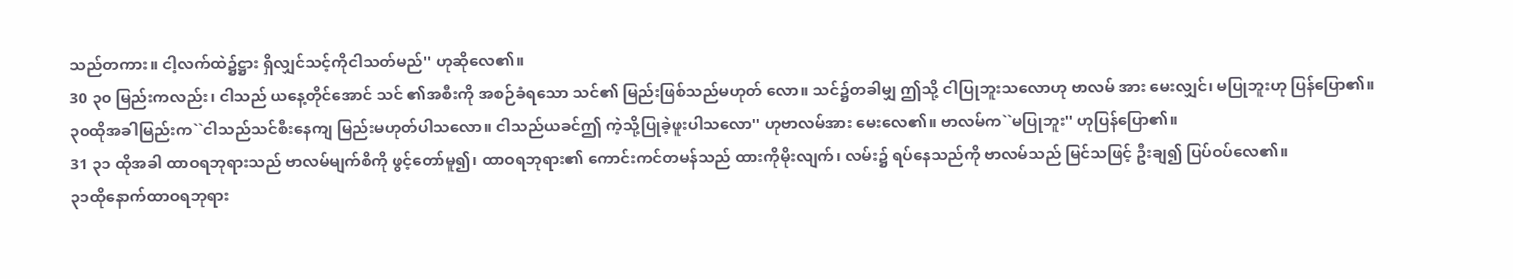သည်တကား။ ငါ့လက်ထဲ၌ဋ္ဌား ရှိလျှင်သင့်ကိုငါသတ်မည်'' ဟုဆိုလေ၏။
30 ၃၀ မြည်းကလည်း၊ ငါသည် ယနေ့တိုင်အောင် သင် ၏အစီးကို အစဉ်ခံရသော သင်၏ မြည်းဖြစ်သည်မဟုတ် လော။ သင်၌တခါမျှ ဤသို့ ငါပြုဘူးသလောဟု ဗာလမ် အား မေးလျှင်၊ မပြုဘူးဟု ပြန်ပြော၏။
၃၀ထိုအခါမြည်းက``ငါသည်သင်စီးနေကျ မြည်းမဟုတ်ပါသလော။ ငါသည်ယခင်ဤ ကဲ့သို့ပြုခဲ့ဖူးပါသလော'' ဟုဗာလမ်အား မေးလေ၏။ ဗာလမ်က``မပြုဘူး'' ဟုပြန်ပြော၏။
31 ၃၁ ထိုအခါ ထာဝရဘုရားသည် ဗာလမ်မျက်စိကို ဖွင့်တော်မူ၍၊ ထာဝရဘုရား၏ ကောင်းကင်တမန်သည် ထားကိုမိုးလျက်၊ လမ်း၌ ရပ်နေသည်ကို ဗာလမ်သည် မြင်သဖြင့် ဦးချ၍ ပြပ်ဝပ်လေ၏။
၃၁ထိုနောက်ထာဝရဘုရား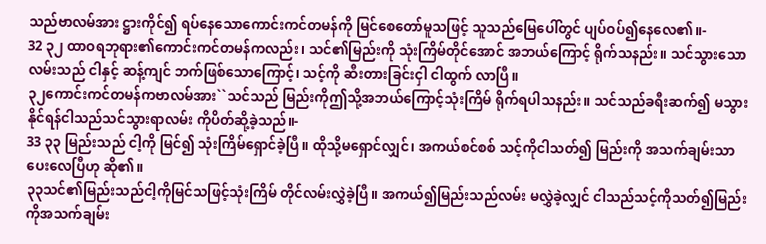သည်ဗာလမ်အား ဋ္ဌားကိုင်၍ ရပ်နေသောကောင်းကင်တမန်ကို မြင်စေတော်မူသဖြင့် သူသည်မြေပေါ်တွင် ပျပ်ဝပ်၍နေလေ၏။-
32 ၃၂ ထာဝရဘုရား၏ကောင်းကင်တမန်ကလည်း၊ သင်၏မြည်းကို သုံးကြိမ်တိုင်အောင် အဘယ်ကြောင့် ရိုက်သနည်း။ သင်သွားသောလမ်းသည် ငါနှင့် ဆန့်ကျင် ဘက်ဖြစ်သောကြောင့်၊ သင့်ကို ဆီးတားခြင်းငှါ ငါထွက် လာပြီ။
၃၂ကောင်းကင်တမန်ကဗာလမ်အား``သင်သည် မြည်းကိုဤသို့အဘယ်ကြောင့်သုံးကြိမ် ရိုက်ရပါသနည်း။ သင်သည်ခရီးဆက်၍ မသွားနိုင်ရန်ငါသည်သင်သွားရာလမ်း ကိုပိတ်ဆို့ခဲ့သည်။-
33 ၃၃ မြည်းသည် ငါ့ကို မြင်၍ သုံးကြိမ်ရှောင်ခဲ့ပြီ။ ထိုသို့မရှောင်လျှင်၊ အကယ်စင်စစ် သင့်ကိုငါသတ်၍ မြည်းကို အသက်ချမ်းသာပေးလေပြီဟု ဆို၏။
၃၃သင်၏မြည်းသည်ငါ့ကိုမြင်သဖြင့်သုံးကြိမ် တိုင်လမ်းလွှဲခဲ့ပြီ။ အကယ်၍မြည်းသည်လမ်း မလွှဲခဲ့လျှင် ငါသည်သင့်ကိုသတ်၍မြည်း ကိုအသက်ချမ်း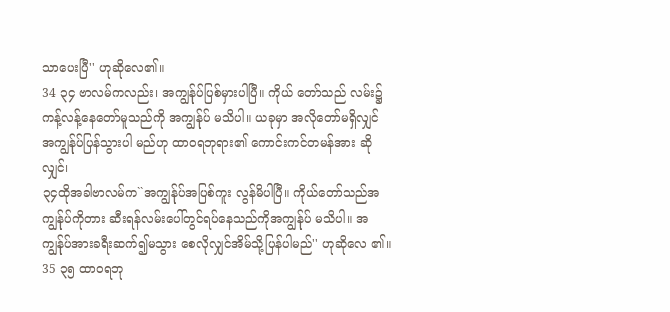သာပေးပြီ'' ဟုဆိုလေ၏။
34 ၃၄ ဗာလမ်ကလည်း၊ အကျွန်ုပ်ပြစ်မှားပါပြီ။ ကိုယ် တော်သည် လမ်း၌ ကန့်လန့်နေတော်မူသည်ကို အကျွန်ုပ် မသိပါ။ ယခုမှာ အလိုတော်မရှိလျှင် အကျွန်ုပ်ပြန်သွားပါ မည်ဟု ထာဝရဘုရား၏ ကောင်းကင်တမန်အား ဆိုလျှင်၊
၃၄ထိုအခါဗာလမ်က``အကျွန်ုပ်အပြစ်ကူး လွန်မိပါပြီ။ ကိုယ်တော်သည်အကျွန်ုပ်ကိုတား ဆီးရန်လမ်းပေါ်တွင်ရပ်နေသည်ကိုအကျွန်ုပ် မသိပါ။ အကျွန်ုပ်အားခရီးဆက်၍မသွား စေလိုလျှင်အိမ်သို့ပြန်ပါမည်'' ဟုဆိုလေ ၏။
35 ၃၅ ထာဝရဘု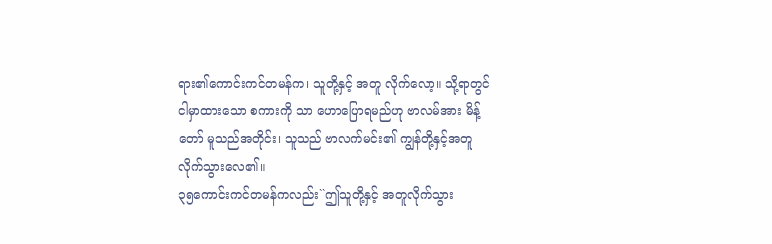ရား၏ကောင်းကင်တမန်က၊ သူတို့နှင့် အတူ လိုက်လော့။ သို့ရာတွင် ငါမှာထားသော စကားကို သာ ဟောပြောရမည်ဟု ဗာလမ်အား မိန့်တော် မူသည်အတိုင်း၊ သူသည် ဗာလက်မင်း၏ ကျွန်တို့နှင့်အတူ လိုက်သွားလေ၏။
၃၅ကောင်းကင်တမန်ကလည်း``ဤသူတို့နှင့် အတူလိုက်သွား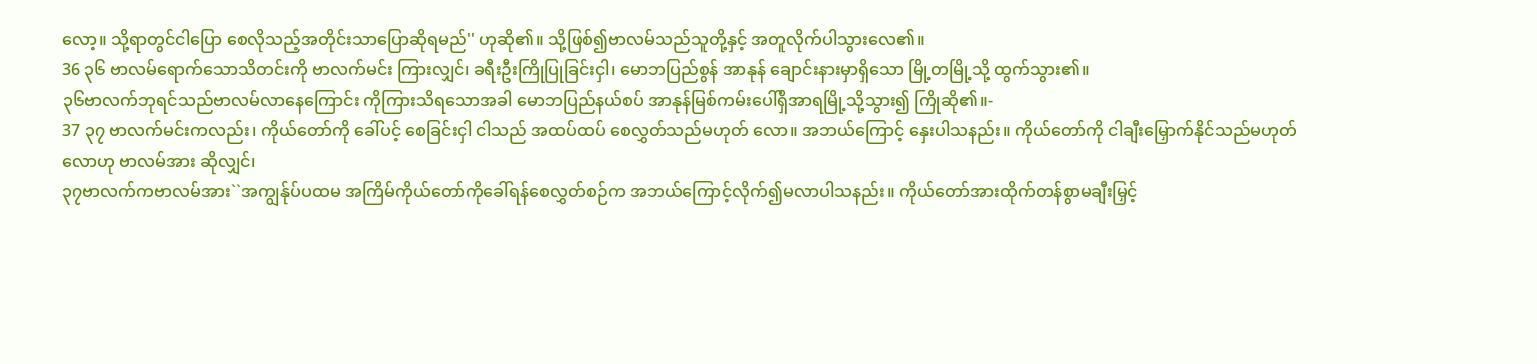လော့။ သို့ရာတွင်ငါပြော စေလိုသည့်အတိုင်းသာပြောဆိုရမည်'' ဟုဆို၏။ သို့ဖြစ်၍ဗာလမ်သည်သူတို့နှင့် အတူလိုက်ပါသွားလေ၏။
36 ၃၆ ဗာလမ်ရောက်သောသိတင်းကို ဗာလက်မင်း ကြားလျှင်၊ ခရီးဦးကြိုပြုခြင်းငှါ၊ မောဘပြည်စွန် အာနုန် ချောင်းနားမှာရှိသော မြို့တမြို့သို့ ထွက်သွား၏။
၃၆ဗာလက်ဘုရင်သည်ဗာလမ်လာနေကြောင်း ကိုကြားသိရသောအခါ မောဘပြည်နယ်စပ် အာနုန်မြစ်ကမ်းပေါ်ရှိအာရမြို့သို့သွား၍ ကြိုဆို၏။-
37 ၃၇ ဗာလက်မင်းကလည်း၊ ကိုယ်တော်ကို ခေါ်ပင့် စေခြင်းငှါ ငါသည် အထပ်ထပ် စေလွှတ်သည်မဟုတ် လော။ အဘယ်ကြောင့် နှေးပါသနည်း။ ကိုယ်တော်ကို ငါချီးမြှောက်နိုင်သည်မဟုတ်လောဟု ဗာလမ်အား ဆိုလျှင်၊
၃၇ဗာလက်ကဗာလမ်အား``အကျွန်ုပ်ပထမ အကြိမ်ကိုယ်တော်ကိုခေါ်ရန်စေလွှတ်စဉ်က အဘယ်ကြောင့်လိုက်၍မလာပါသနည်း။ ကိုယ်တော်အားထိုက်တန်စွာမချီးမြှင့်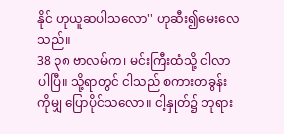နိုင် ဟုယူဆပါသလော'' ဟုဆီး၍မေးလေ သည်။
38 ၃၈ ဗာလမ်က၊ မင်းကြီးထံသို့ ငါလာပါပြီ။ သို့ရာတွင် ငါသည် စကားတခွန်းကိုမျှ ပြောပိုင်သလော။ ငါ့နှုတ်၌ ဘုရား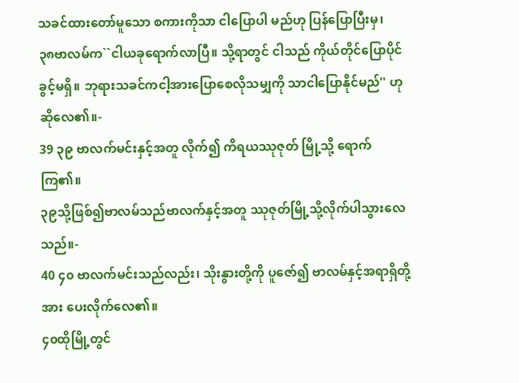သခင်ထားတော်မူသော စကားကိုသာ ငါပြောပါ မည်ဟု ပြန်ပြောပြီးမှ၊
၃၈ဗာလမ်က``ငါယခုရောက်လာပြီ။ သို့ရာတွင် ငါသည် ကိုယ်တိုင်ပြောပိုင်ခွင့်မရှိ။ ဘုရားသခင်ကငါ့အားပြောစေလိုသမျှကို သာငါပြောနိုင်မည်'' ဟုဆိုလေ၏။-
39 ၃၉ ဗာလက်မင်းနှင့်အတူ လိုက်၍ ကိရယဿုဇုတ် မြို့သို့ ရောက်ကြ၏။
၃၉သို့ဖြစ်၍ဗာလမ်သည်ဗာလက်နှင့်အတူ ဿုဇုတ်မြို့သို့လိုက်ပါသွားလေသည်။-
40 ၄၀ ဗာလက်မင်းသည်လည်း၊ သိုးနွားတို့ကို ပူဇော်၍ ဗာလမ်နှင့်အရာရှိတို့အား ပေးလိုက်လေ၏။
၄၀ထိုမြို့တွင်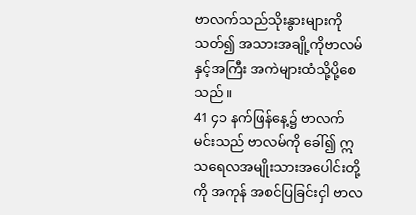ဗာလက်သည်သိုးနွားများကို သတ်၍ အသားအချို့ကိုဗာလမ်နှင့်အကြီး အကဲများထံသို့ပို့စေသည်။
41 ၄၁ နက်ဖြန်နေ့၌ ဗာလက်မင်းသည် ဗာလမ်ကို ခေါ်၍ ဣသရေလအမျိုးသားအပေါင်းတို့ကို အကုန် အစင်ပြခြင်းငှါ ဗာလ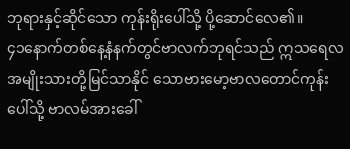ဘုရားနှင့်ဆိုင်သော ကုန်းရိုးပေါ်သို့ ပို့ဆောင်လေ၏။
၄၁နောက်တစ်နေ့နံနက်တွင်ဗာလက်ဘုရင်သည် ဣသရေလအမျိုးသားတို့မြင်သာနိုင် သောဗားမော့ဗာလတောင်ကုန်းပေါ်သို့ ဗာလမ်အားခေါ်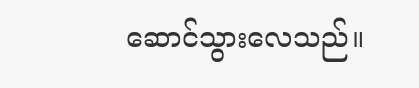ဆောင်သွားလေသည်။